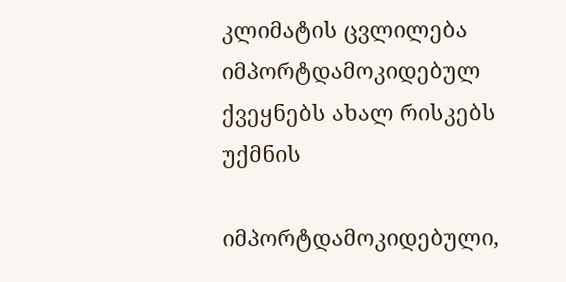კლიმატის ცვლილება იმპორტდამოკიდებულ ქვეყნებს ახალ რისკებს უქმნის

იმპორტდამოკიდებული,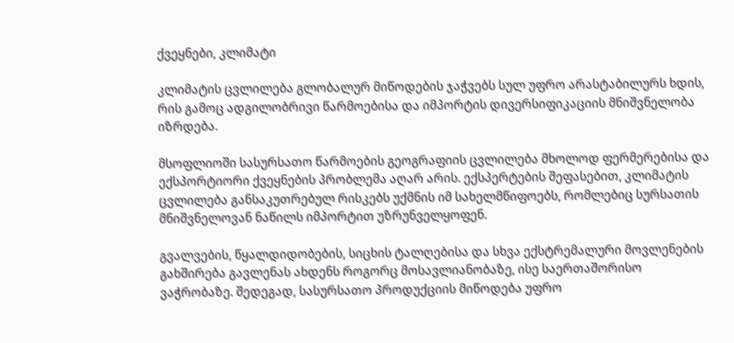ქვეყნები, კლიმატი

კლიმატის ცვლილება გლობალურ მიწოდების ჯაჭვებს სულ უფრო არასტაბილურს ხდის, რის გამოც ადგილობრივი წარმოებისა და იმპორტის დივერსიფიკაციის მნიშვნელობა იზრდება.

მსოფლიოში სასურსათო წარმოების გეოგრაფიის ცვლილება მხოლოდ ფერმერებისა და ექსპორტიორი ქვეყნების პრობლემა აღარ არის. ექსპერტების შეფასებით, კლიმატის ცვლილება განსაკუთრებულ რისკებს უქმნის იმ სახელმწიფოებს, რომლებიც სურსათის მნიშვნელოვან ნაწილს იმპორტით უზრუნველყოფენ.

გვალვების, წყალდიდობების, სიცხის ტალღებისა და სხვა ექსტრემალური მოვლენების გახშირება გავლენას ახდენს როგორც მოსავლიანობაზე, ისე საერთაშორისო ვაჭრობაზე. შედეგად, სასურსათო პროდუქციის მიწოდება უფრო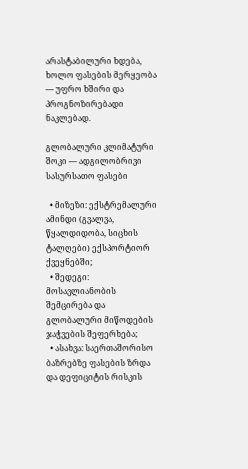არასტაბილური ხდება, ხოლო ფასების მერყეობა — უფრო ხშირი და პროგნოზირებადი ნაკლებად.

გლობალური კლიმატური შოკი — ადგილობრივი სასურსათო ფასები

  • მიზეზი: ექსტრემალური ამინდი (გვალვა, წყალდიდობა, სიცხის ტალღები) ექსპორტიორ ქვეყნებში;
  • შედეგი: მოსავლიანობის შემცირება და გლობალური მიწოდების ჯაჭვების შეფერხება;
  • ასახვა: საერთაშორისო ბაზრებზე ფასების ზრდა და დეფიციტის რისკის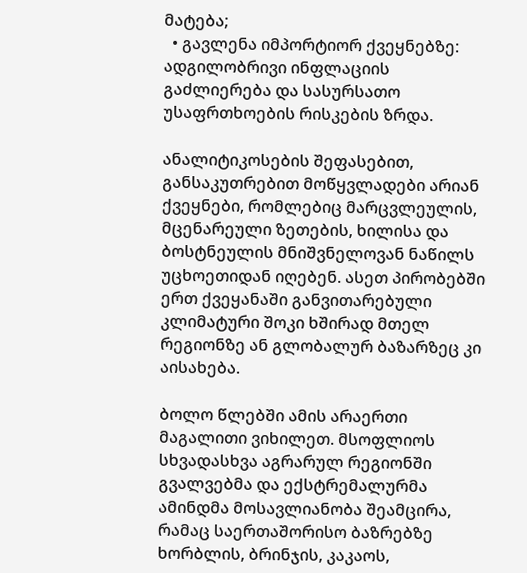მატება;
  • გავლენა იმპორტიორ ქვეყნებზე: ადგილობრივი ინფლაციის გაძლიერება და სასურსათო უსაფრთხოების რისკების ზრდა.

ანალიტიკოსების შეფასებით, განსაკუთრებით მოწყვლადები არიან ქვეყნები, რომლებიც მარცვლეულის, მცენარეული ზეთების, ხილისა და ბოსტნეულის მნიშვნელოვან ნაწილს უცხოეთიდან იღებენ. ასეთ პირობებში ერთ ქვეყანაში განვითარებული კლიმატური შოკი ხშირად მთელ რეგიონზე ან გლობალურ ბაზარზეც კი აისახება.

ბოლო წლებში ამის არაერთი მაგალითი ვიხილეთ. მსოფლიოს სხვადასხვა აგრარულ რეგიონში გვალვებმა და ექსტრემალურმა ამინდმა მოსავლიანობა შეამცირა, რამაც საერთაშორისო ბაზრებზე ხორბლის, ბრინჯის, კაკაოს,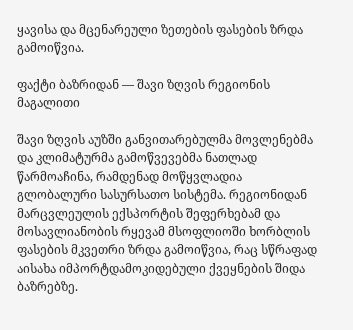ყავისა და მცენარეული ზეთების ფასების ზრდა გამოიწვია.

ფაქტი ბაზრიდან — შავი ზღვის რეგიონის მაგალითი

შავი ზღვის აუზში განვითარებულმა მოვლენებმა და კლიმატურმა გამოწვევებმა ნათლად წარმოაჩინა, რამდენად მოწყვლადია გლობალური სასურსათო სისტემა. რეგიონიდან მარცვლეულის ექსპორტის შეფერხებამ და მოსავლიანობის რყევამ მსოფლიოში ხორბლის ფასების მკვეთრი ზრდა გამოიწვია, რაც სწრაფად აისახა იმპორტდამოკიდებული ქვეყნების შიდა ბაზრებზე.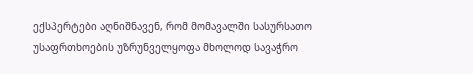ექსპერტები აღნიშნავენ, რომ მომავალში სასურსათო უსაფრთხოების უზრუნველყოფა მხოლოდ სავაჭრო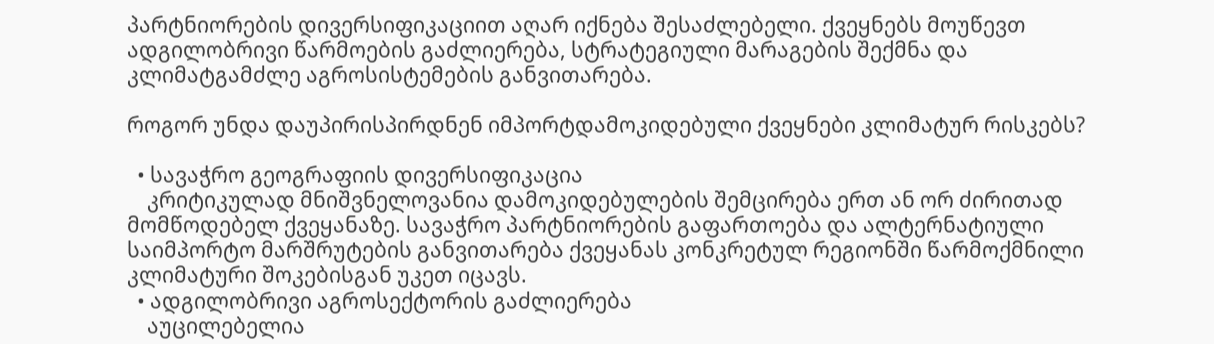პარტნიორების დივერსიფიკაციით აღარ იქნება შესაძლებელი. ქვეყნებს მოუწევთ ადგილობრივი წარმოების გაძლიერება, სტრატეგიული მარაგების შექმნა და კლიმატგამძლე აგროსისტემების განვითარება.

როგორ უნდა დაუპირისპირდნენ იმპორტდამოკიდებული ქვეყნები კლიმატურ რისკებს?

  • სავაჭრო გეოგრაფიის დივერსიფიკაცია
    კრიტიკულად მნიშვნელოვანია დამოკიდებულების შემცირება ერთ ან ორ ძირითად მომწოდებელ ქვეყანაზე. სავაჭრო პარტნიორების გაფართოება და ალტერნატიული საიმპორტო მარშრუტების განვითარება ქვეყანას კონკრეტულ რეგიონში წარმოქმნილი კლიმატური შოკებისგან უკეთ იცავს.
  • ადგილობრივი აგროსექტორის გაძლიერება
    აუცილებელია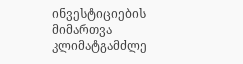ინვესტიციების მიმართვა კლიმატგამძლე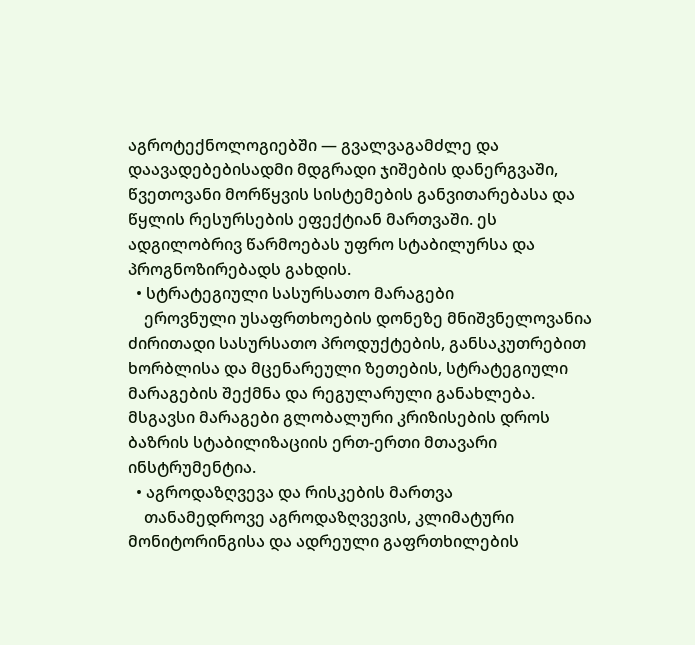აგროტექნოლოგიებში — გვალვაგამძლე და დაავადებებისადმი მდგრადი ჯიშების დანერგვაში, წვეთოვანი მორწყვის სისტემების განვითარებასა და წყლის რესურსების ეფექტიან მართვაში. ეს ადგილობრივ წარმოებას უფრო სტაბილურსა და პროგნოზირებადს გახდის.
  • სტრატეგიული სასურსათო მარაგები
    ეროვნული უსაფრთხოების დონეზე მნიშვნელოვანია ძირითადი სასურსათო პროდუქტების, განსაკუთრებით ხორბლისა და მცენარეული ზეთების, სტრატეგიული მარაგების შექმნა და რეგულარული განახლება. მსგავსი მარაგები გლობალური კრიზისების დროს ბაზრის სტაბილიზაციის ერთ-ერთი მთავარი ინსტრუმენტია.
  • აგროდაზღვევა და რისკების მართვა
    თანამედროვე აგროდაზღვევის, კლიმატური მონიტორინგისა და ადრეული გაფრთხილების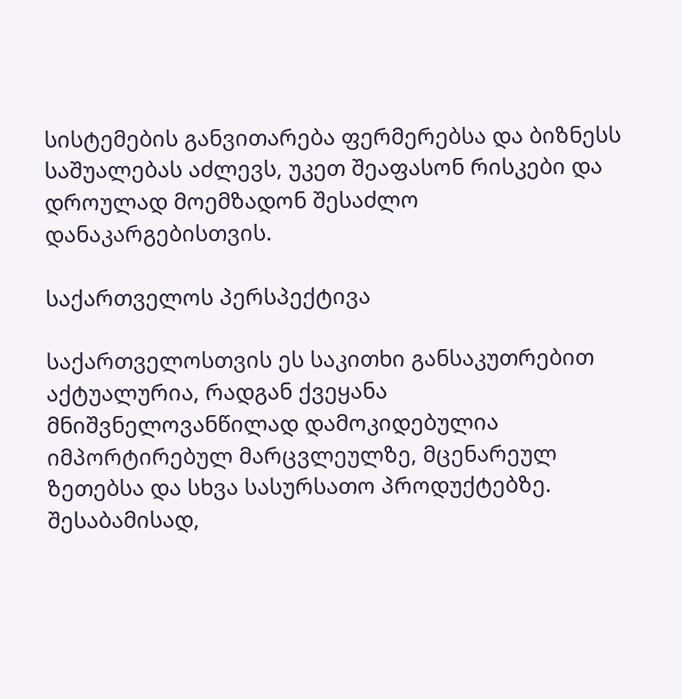სისტემების განვითარება ფერმერებსა და ბიზნესს საშუალებას აძლევს, უკეთ შეაფასონ რისკები და დროულად მოემზადონ შესაძლო დანაკარგებისთვის.

საქართველოს პერსპექტივა

საქართველოსთვის ეს საკითხი განსაკუთრებით აქტუალურია, რადგან ქვეყანა მნიშვნელოვანწილად დამოკიდებულია იმპორტირებულ მარცვლეულზე, მცენარეულ ზეთებსა და სხვა სასურსათო პროდუქტებზე. შესაბამისად,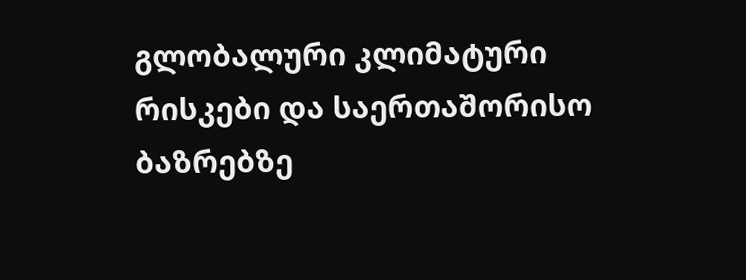გლობალური კლიმატური რისკები და საერთაშორისო ბაზრებზე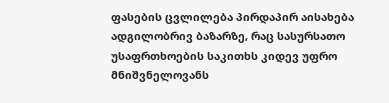ფასების ცვლილება პირდაპირ აისახება ადგილობრივ ბაზარზე, რაც სასურსათო უსაფრთხოების საკითხს კიდევ უფრო მნიშვნელოვანს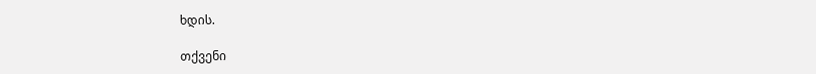ხდის.

თქვენი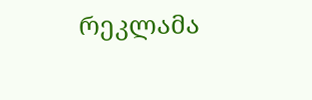რეკლამა